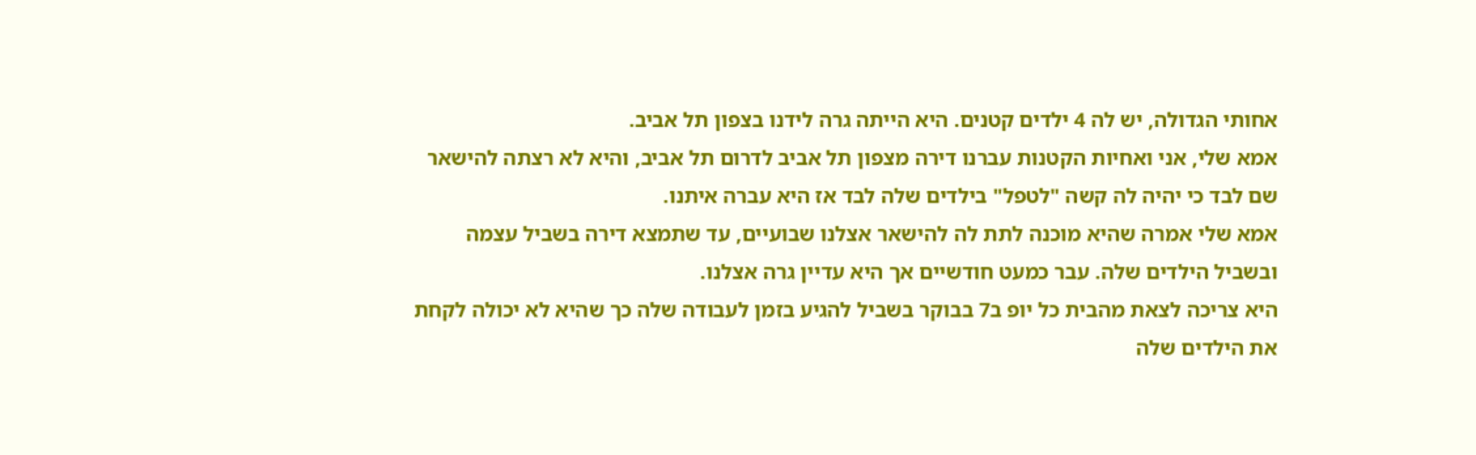אחותי הגדולה, יש לה 4 ילדים קטנים. היא הייתה גרה לידנו בצפון תל אביב.
אמא שלי, אני ואחיות הקטנות עברנו דירה מצפון תל אביב לדרום תל אביב, והיא לא רצתה להישאר שם לבד כי יהיה לה קשה "לטפל" בילדים שלה לבד אז היא עברה איתנו.
אמא שלי אמרה שהיא מוכנה לתת לה להישאר אצלנו שבועיים, עד שתמצא דירה בשביל עצמה ובשביל הילדים שלה. עבר כמעט חודשיים אך היא עדיין גרה אצלנו.
היא צריכה לצאת מהבית כל יופ ב7 בבוקר בשביל להגיע בזמן לעבודה שלה כך שהיא לא יכולה לקחת את הילדים שלה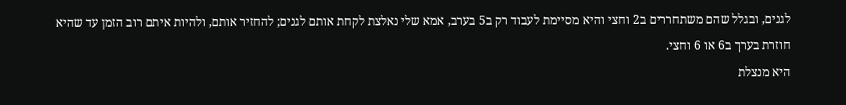לגנים, ובגלל שהם משתחררים ב2 וחצי והיא מסיימת לעבוד רק ב5 בערב, אמא שלי נאלצת לקחת אותם לגנים; להחזיר אותם, ולהיות איתם רוב הזמן עד שהיא חוזרת בערך ב6 או 6 וחצי.
היא מנצלת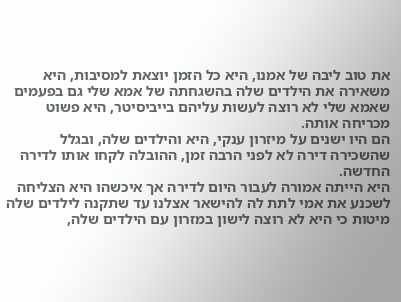את טוב ליבה של אמנו, היא כל הזמן יוצאת למסיבות, היא משאירה את הילדים שלה בהשגחתה של אמא שלי גם בפעמים שאמא שלי לא רוצה לעשות עליהם בייביסיטר, היא פשוט מכריחה אותה.
הם היו ישנים על מיזרון ענקי, היא והילדים שלה, ובגלל שהשכירה דירה לא לפני הרבה זמן, ההובלה לקחו אותו לדירה החדשה.
היא הייתה אמורה לעבור היום לדירה אך איכשהו היא הצליחה לשכנע את אמי לתת לה להישאר אצלנו עד שתקנה לילדים שלה מיטות כי היא לא רוצה לישון במזרון עם הילדים שלה,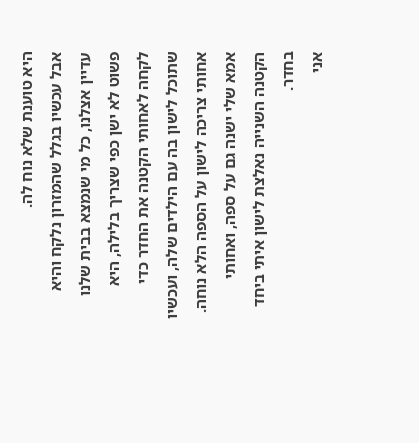היא טוענת שלא נוח לה.
אבל עכשיו בגלל שהמזרון נלקח והיא עדיין אצלנו, כל מי שנמצא בבית שלנו פשוט לא ישן כפי שצריך בלילה, היא לקחה לאחותי הקטנה את החדר כדי שתוכל לישון בה עם הילדים שלה, ועכשיו אחותי צריכה לישון על הספה הלא נוחה. אמא שלי ישנה גם על ספה, ואחותי הקטנה השנייה נאלצת לישון איתי ביחד בחדר.
אני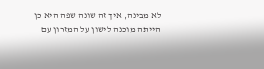לא מבינה, איך זה שונה שפה היא כן הייתה מוכנה לישון על המזרון עם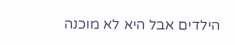הילדים אבל היא לא מוכנה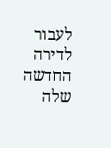לעבור לדירה החדשה שלה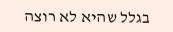בגלל שהיא לא רוצה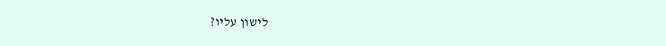לישון עליו?